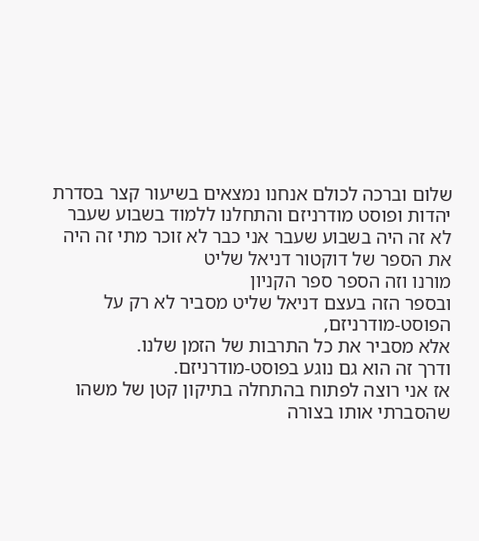שלום וברכה לכולם אנחנו נמצאים בשיעור קצר בסדרת
יהדות ופוסט מודרניזם והתחלנו ללמוד בשבוע שעבר
לא זה היה בשבוע שעבר אני כבר לא זוכר מתי זה היה
את הספר של דוקטור דניאל שליט
מורנו וזה הספר ספר הקניון
ובספר הזה בעצם דניאל שליט מסביר לא רק על הפוסט-מודרניזם,
אלא מסביר את כל התרבות של הזמן שלנו.
ודרך זה הוא גם נוגע בפוסט-מודרניזם.
אז אני רוצה לפתוח בהתחלה בתיקון קטן של משהו
שהסברתי אותו בצורה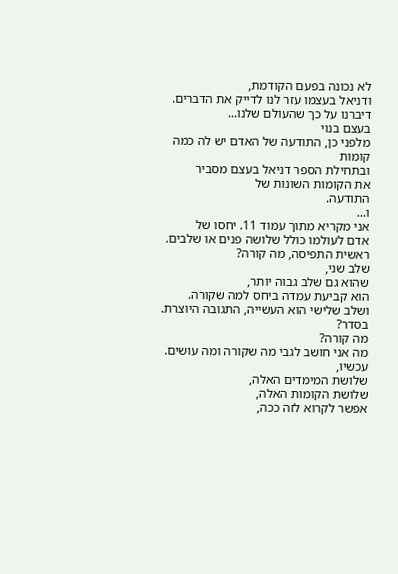לא נכונה בפעם הקודמת,
ודניאל בעצמו עזר לנו לדייק את הדברים.
דיברנו על כך שהעולם שלנו...
בעצם בנוי
מלפני כן, התודעה של האדם יש לה כמה קומות
ובתחילת הספר דניאל בעצם מסביר
את הקומות השונות של
התודעה.
ו...
אני מקריא מתוך עמוד 11. יחסו של
אדם לעולמו כולל שלושה פנים או שלבים.
ראשית התפיסה, מה קורה?
שלב שני,
שהוא גם שלב גבוה יותר,
הוא קביעת עמדה ביחס למה שקורה.
ושלב שלישי הוא העשייה, התגובה היוצרת.
בסדר?
מה קורה?
מה אני חושב לגבי מה שקורה ומה עושים.
עכשיו,
שלושת המימדים האלה,
שלושת הקומות האלה,
אפשר לקרוא לזה ככה,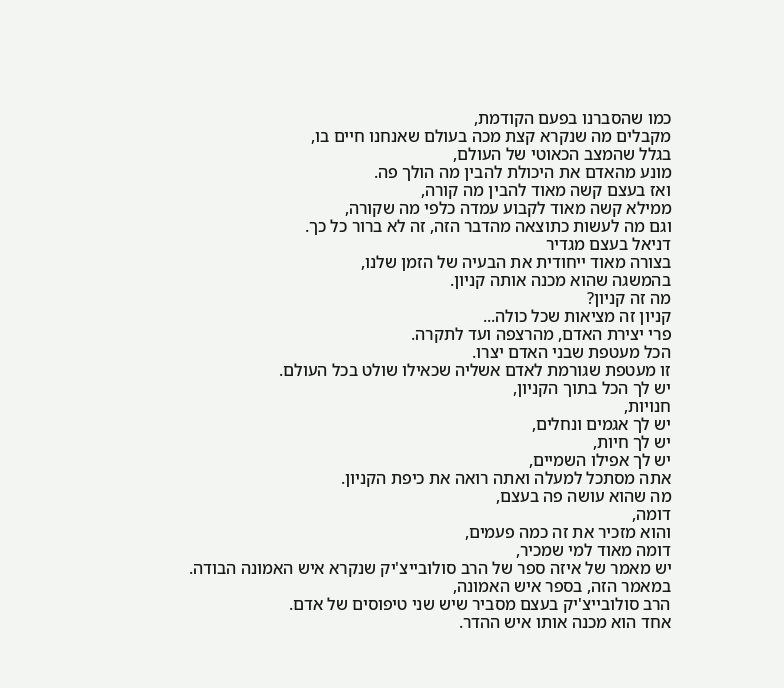כמו שהסברנו בפעם הקודמת,
מקבלים מה שנקרא קצת מכה בעולם שאנחנו חיים בו,
בגלל שהמצב הכאוטי של העולם,
מונע מהאדם את היכולת להבין מה הולך פה.
ואז בעצם קשה מאוד להבין מה קורה,
ממילא קשה מאוד לקבוע עמדה כלפי מה שקורה,
וגם מה לעשות כתוצאה מהדבר הזה, זה לא ברור כל כך.
דניאל בעצם מגדיר
בצורה מאוד ייחודית את הבעיה של הזמן שלנו,
בהמשגה שהוא מכנה אותה קניון.
מה זה קניון?
קניון זה מציאות שכל כולה...
פרי יצירת האדם, מהרצפה ועד לתקרה.
הכל מעטפת שבני האדם יצרו.
זו מעטפת שגורמת לאדם אשליה שכאילו שולט בכל העולם.
יש לך הכל בתוך הקניון,
חנויות,
יש לך אגמים ונחלים,
יש לך חיות,
יש לך אפילו השמיים,
אתה מסתכל למעלה ואתה רואה את כיפת הקניון.
מה שהוא עושה פה בעצם,
דומה,
והוא מזכיר את זה כמה פעמים,
דומה מאוד למי שמכיר,
יש מאמר של איזה ספר של הרב סולובייצ'יק שנקרא איש האמונה הבודה.
במאמר הזה, בספר איש האמונה,
הרב סולובייצ'יק בעצם מסביר שיש שני טיפוסים של אדם.
אחד הוא מכנה אותו איש ההדר.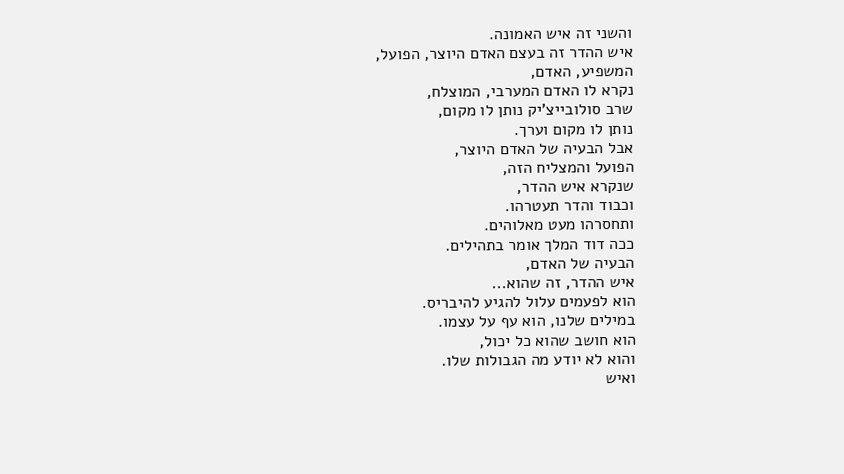והשני זה איש האמונה.
איש ההדר זה בעצם האדם היוצר, הפועל,
המשפיע, האדם,
נקרא לו האדם המערבי, המוצלח,
שרב סולובייצ'יק נותן לו מקום,
נותן לו מקום וערך.
אבל הבעיה של האדם היוצר,
הפועל והמצליח הזה,
שנקרא איש ההדר,
וכבוד והדר תעטרהו.
ותחסרהו מעט מאלוהים.
ככה דוד המלך אומר בתהילים.
הבעיה של האדם,
איש ההדר, זה שהוא...
הוא לפעמים עלול להגיע להיבריס.
במילים שלנו, הוא עף על עצמו.
הוא חושב שהוא כל יכול,
והוא לא יודע מה הגבולות שלו.
ואיש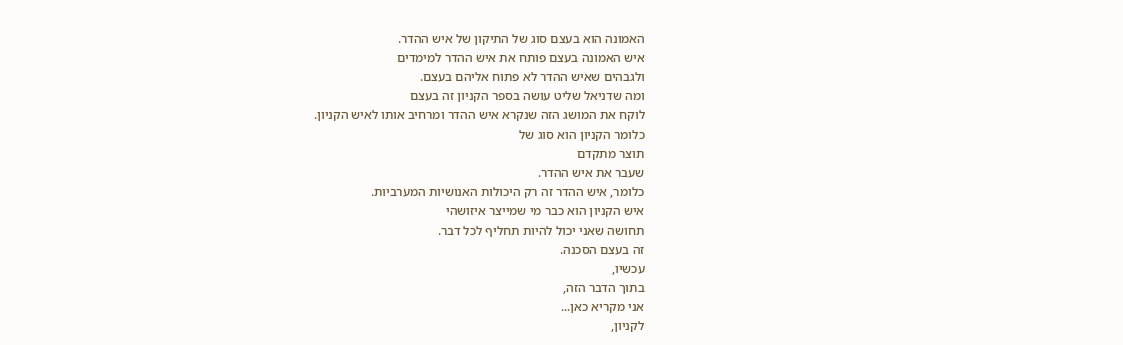האמונה הוא בעצם סוג של התיקון של איש ההדר.
איש האמונה בעצם פותח את איש ההדר למימדים
ולגבהים שאיש ההדר לא פתוח אליהם בעצם.
ומה שדניאל שליט עושה בספר הקניון זה בעצם
לוקח את המושג הזה שנקרא איש ההדר ומרחיב אותו לאיש הקניון.
כלומר הקניון הוא סוג של
תוצר מתקדם
שעבר את איש ההדר.
כלומר, איש ההדר זה רק היכולות האנושיות המערביות.
איש הקניון הוא כבר מי שמייצר איזושהי
תחושה שאני יכול להיות תחליף לכל דבר.
זה בעצם הסכנה.
עכשיו,
בתוך הדבר הזה,
אני מקריא כאן...
לקניון,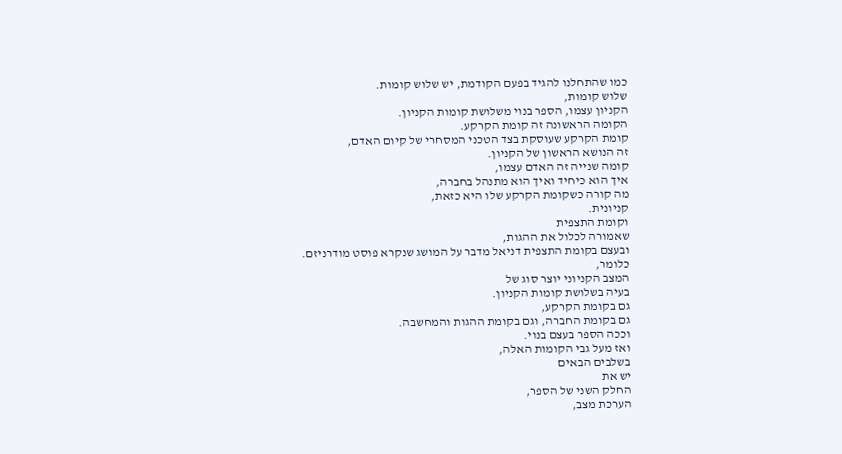כמו שהתחלנו להגיד בפעם הקודמת, יש שלוש קומות.
שלוש קומות,
הקניון עצמו, הספר בנוי משלושת קומות הקניון.
הקומה הראשונה זה קומת הקרקע.
קומת הקרקע שעוסקת בצד הטכני המסחרי של קיום האדם,
זה הנושא הראשון של הקניון.
קומה שנייה זה האדם עצמו,
איך הוא כיחיד ואיך הוא מתנהל בחברה,
מה קורה כשקומת הקרקע שלו היא כזאת,
קניונית.
וקומת התצפית
שאמורה לכלול את ההגות,
ובעצם בקומת התצפית דניאל מדבר על המושג שנקרא פוסט מודרניזם.
כלומר,
המצב הקניוני יוצר סוג של
בעיה בשלושת קומות הקניון.
גם בקומת הקרקע,
גם בקומת החברה, וגם בקומת ההגות והמחשבה.
וככה הספר בעצם בנוי.
ואז מעל גבי הקומות האלה,
בשלבים הבאים
יש את
החלק השני של הספר,
הערכת מצב,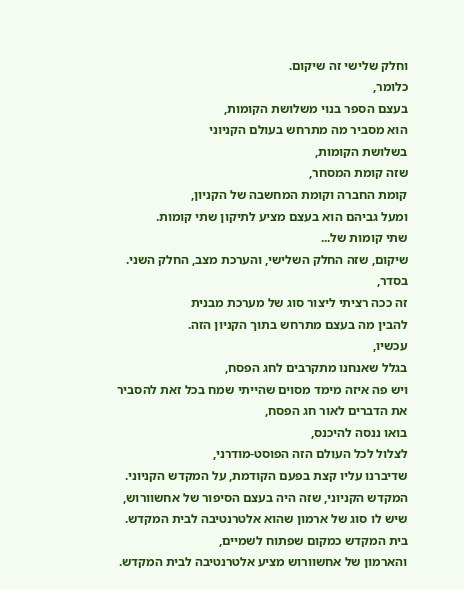וחלק שלישי זה שיקום.
כלומר,
בעצם הספר בנוי משלושת הקומות,
הוא מסביר מה מתרחש בעולם הקניוני
בשלושת הקומות,
שזה קומת המסחר,
קומת החברה וקומת המחשבה של הקניון,
ומעל גביהם הוא בעצם מציע לתיקון שתי קומות.
שתי קומות של...
שיקום, שזה החלק השלישי, והערכת מצב, החלק השני.
בסדר,
זה ככה רציתי ליצור סוג של מערכת מבנית
להבין מה בעצם מתרחש בתוך הקניון הזה.
עכשיו,
בגלל שאנחנו מתקרבים לחג הפסח,
ויש פה איזה מימד מסוים שהייתי שמח בכל זאת להסביר
את הדברים לאור חג הפסח,
בואו ננסה להיכנס,
לצלול לכל העולם הזה הפוסט-מודרני,
שדיברנו עליו קצת בפעם הקודמת, על המקדש הקניוני.
המקדש הקניוני, שזה היה בעצם הסיפור של אחשוורוש,
שיש לו סוג של ארמון שהוא אלטרנטיבה לבית המקדש.
בית המקדש כמקום שפתוח לשמיים,
והארמון של אחשוורוש מציע אלטרנטיבה לבית המקדש.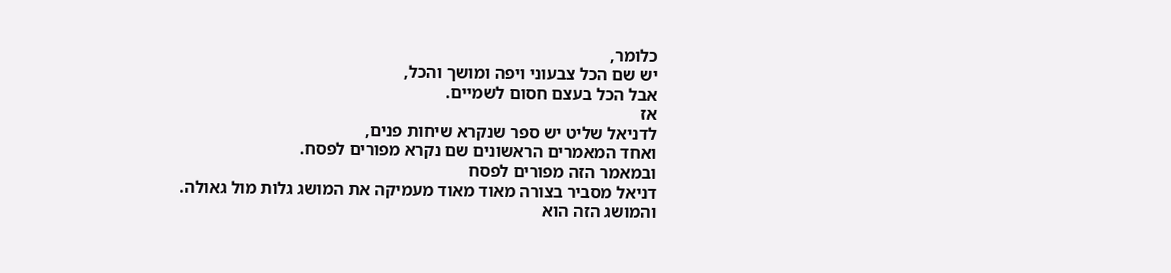כלומר,
יש שם הכל צבעוני ויפה ומושך והכל,
אבל הכל בעצם חסום לשמיים.
אז
לדניאל שליט יש ספר שנקרא שיחות פנים,
ואחד המאמרים הראשונים שם נקרא מפורים לפסח.
ובמאמר הזה מפורים לפסח
דניאל מסביר בצורה מאוד מאוד מעמיקה את המושג גלות מול גאולה.
והמושג הזה הוא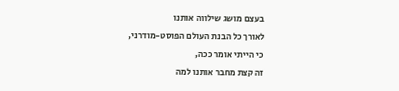בעצם מושג שילווה אותנו
לאורך כל הבנת העולם הפוסט-מודרני,
כי הייתי אומר ככה,
זה קצת מחבר אותנו למה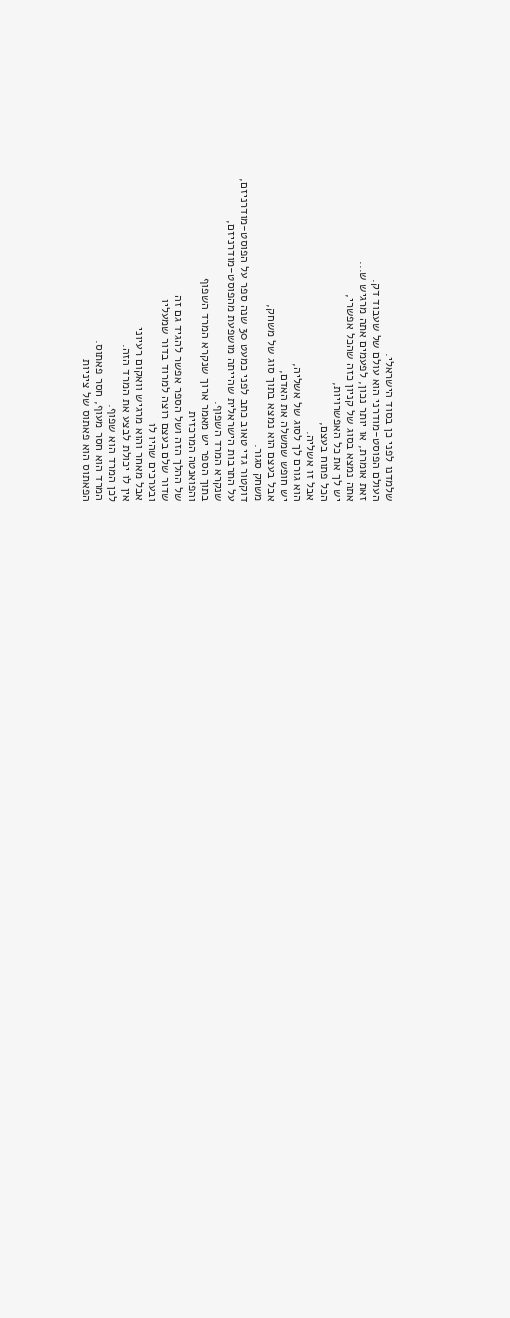שלמדנו לפני כן בסוד הישראלי.
העולם הפוסט-מודרני הוא עולם של שעבוד דק.
זאת אומרת, או יותר נכון, לפעמים אתה מרגיש ש...
אתה נמצא בסוג של קניון כזה שהכל אפשרי,
יש לך את כל האפשרויות,
הכל פתוח בעצם,
אבל זו אשליה.
הוא גורם לך לסוג של אשליה,
יש חופש שמשלה את האדם,
אבל בעצם הוא נמצא בתוך סוג של משחק,
משחק סגור.
דוקטור גדי טאוב כתב לפני כמעט 30 שנה ספר על הפוסט-מודרניזם,
על התרבות הישראלית שהייתה מושפעת מהפוסט-מודרניזם,
שנקרא המרד השפוף.
בתוך הספר יש מאמר ארוך שנקרא המרד השפוף
והפואנטה המרכזית
של ההלך הזה ושל הספר אפשר להגיד גם זה
שדור שלם בעצם רוצה למרוד בדור שמעליו
ובערכים שהיו לו
אבל מאחר והוא מרגיש וואקום רעיוני
אין לו יכולת לבצע את המרד הזה.
לכן המרד הוא שפוף.
המרד הוא חסר מעוף, חסר פאתוס.
הפאתוס הוא פאתוס של ציניות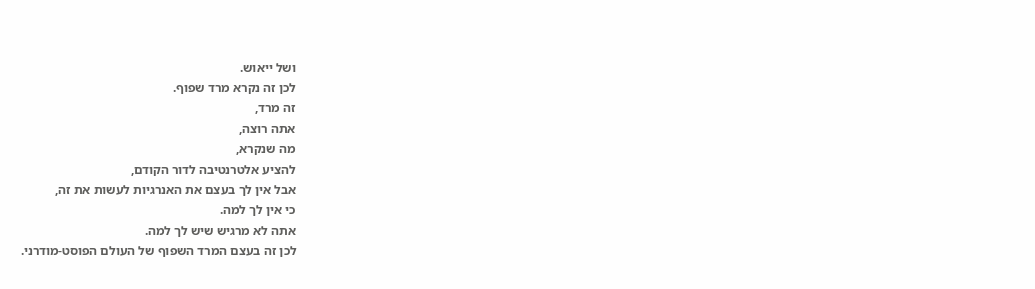ושל ייאוש.
לכן זה נקרא מרד שפוף.
זה מרד,
אתה רוצה,
מה שנקרא,
להציע אלטרנטיבה לדור הקודם,
אבל אין לך בעצם את האנרגיות לעשות את זה,
כי אין לך למה.
אתה לא מרגיש שיש לך למה.
לכן זה בעצם המרד השפוף של העולם הפוסט-מודרני.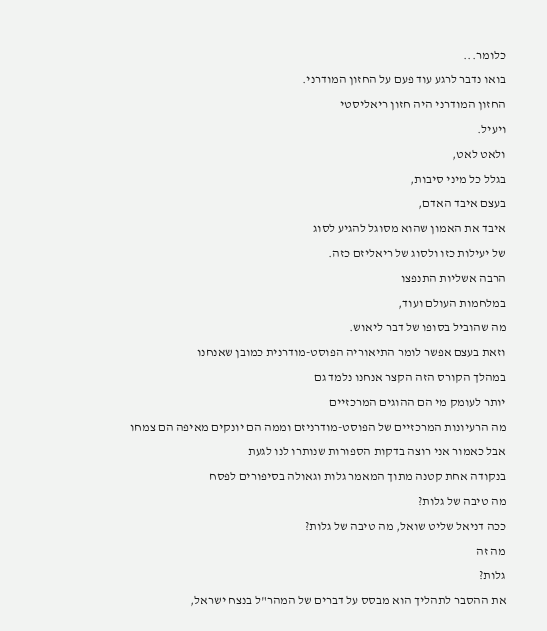כלומר...
בואו נדבר לרגע עוד פעם על החזון המודרני.
החזון המודרני היה חזון ריאליסטי
ויעיל.
ולאט לאט,
בגלל כל מיני סיבות,
בעצם איבד האדם,
איבד את האמון שהוא מסוגל להגיע לסוג
של יעילות כזו ולסוג של ריאליזם כזה.
הרבה אשליות התנפצו
במלחמות העולם ועוד,
מה שהוביל בסופו של דבר ליאוש.
וזאת בעצם אפשר לומר התיאוריה הפוסט-מודרנית כמובן שאנחנו
במהלך הקורס הזה הקצר אנחנו נלמד גם
יותר לעומק מי הם ההוגים המרכזיים
מה הרעיונות המרכזיים של הפוסט-מודרניזם וממה הם יונקים מאיפה הם צמחו
אבל כאמור אני רוצה בדקות הספורות שנותרו לנו לגעת
בנקודה אחת קטנה מתוך המאמר גלות וגאולה בסיפורים לפסח
מה טיבה של גלות?
ככה דניאל שליט שואל, מה טיבה של גלות?
מה זה
גלות?
את ההסבר לתהליך הוא מבסס על דברים של המהר"ל בנצח ישראל,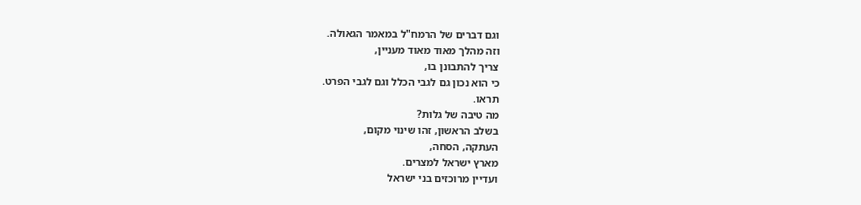וגם דברים של הרמח"ל במאמר הגאולה.
וזה מהלך מאוד מאוד מעניין,
צריך להתבונן בו,
כי הוא נכון גם לגבי הכלל וגם לגבי הפרט.
תראו.
מה טיבה של גלות?
בשלב הראשון, זהו שינוי מקום,
העתקה, הסחה,
מארץ ישראל למצרים.
ועדיין מרוכזים בני ישראל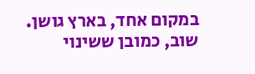במקום אחד, בארץ גושן.
שוב, כמובן ששינוי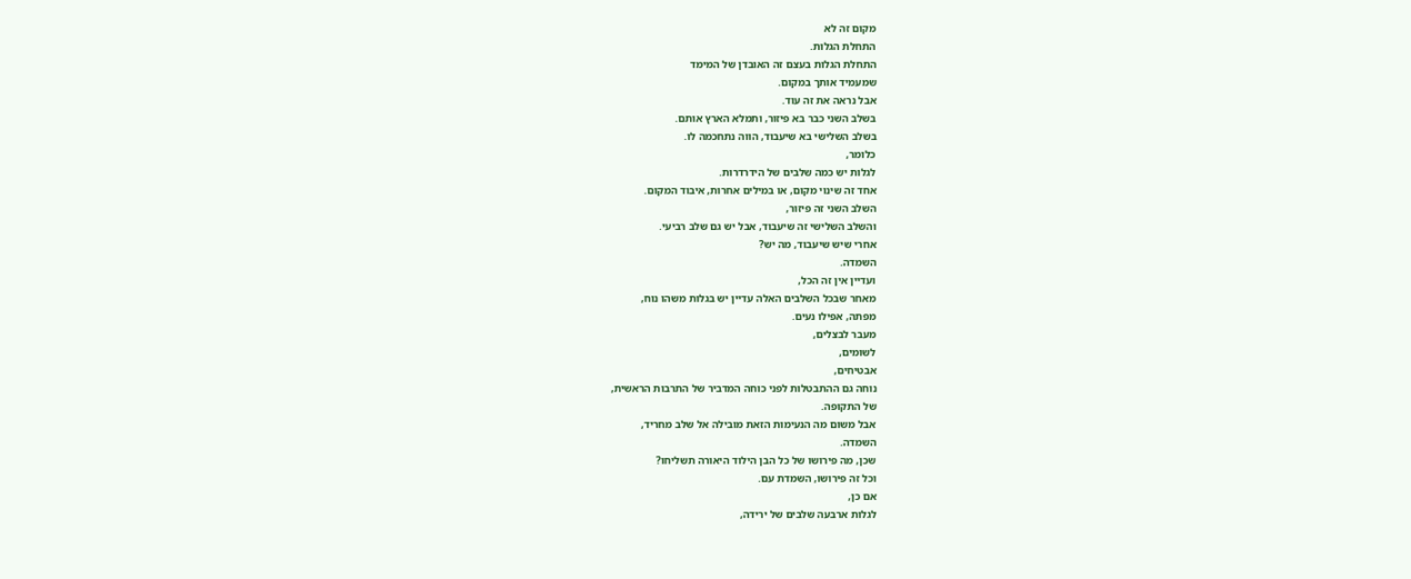מקום זה לא
התחלת הגלות.
התחלת הגלות בעצם זה האובדן של המימד
שמעמיד אותך במקום.
אבל נראה את זה עוד.
בשלב השני כבר בא פיזור, ותמלא הארץ אותם.
בשלב השלישי בא שיעבוד, הווה נתחכמה לו.
כלומר,
לגלות יש כמה שלבים של הידרדרות.
אחד זה שינוי מקום, או במילים אחרות, איבוד המקום.
השלב השני זה פיזור,
והשלב השלישי זה שיעבוד, אבל יש גם שלב רביעי.
אחרי שיש שיעבוד, מה יש?
השמדה.
ועדיין אין זה הכל,
מאחר שבכל השלבים האלה עדיין יש בגלות משהו נוח,
מפתה, אפילו נעים.
מעבר לבצלים,
לשומים,
אבטיחים,
נוחה גם ההתבטלות לפני כוחה המדביר של התרבות הראשית,
של התקופה.
אבל משום מה הנעימות הזאת מובילה אל שלב מחריד,
השמדה.
שכן, מה פירושו של כל הבן הילוד היאורה תשליחו?
וכל זה פירושו, השמדת עם.
אם כן,
לגלות ארבעה שלבים של ירידה,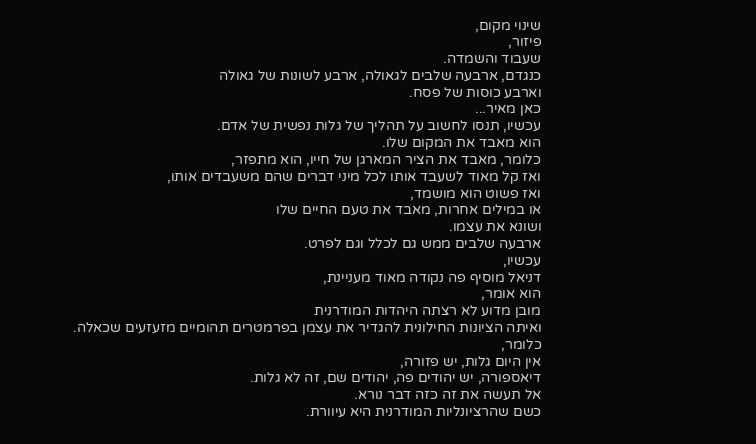שינוי מקום,
פיזור,
שעבוד והשמדה.
כנגדם, ארבעה שלבים לגאולה, ארבע לשונות של גאולה
וארבע כוסות של פסח.
כאן מאיר...
עכשיו, תנסו לחשוב על תהליך של גלות נפשית של אדם.
הוא מאבד את המקום שלו.
כלומר, מאבד את הציר המארגן של חייו, הוא מתפזר,
ואז קל מאוד לשעבד אותו לכל מיני דברים שהם משעבדים אותו,
ואז פשוט הוא מושמד,
או במילים אחרות, מאבד את טעם החיים שלו
ושונא את עצמו.
ארבעה שלבים ממש גם לכלל וגם לפרט.
עכשיו,
דניאל מוסיף פה נקודה מאוד מעניינת,
הוא אומר,
מובן מדוע לא רצתה היהדות המודרנית
ואיתה הציונות החילונית להגדיר את עצמן בפרמטרים תהומיים מזעזעים שכאלה.
כלומר,
אין היום גלות, יש פזורה,
דיאספורה, יש יהודים פה, יהודים שם, זה לא גלות.
אל תעשה את זה כזה דבר נורא.
כשם שהרציונליות המודרנית היא עיוורת.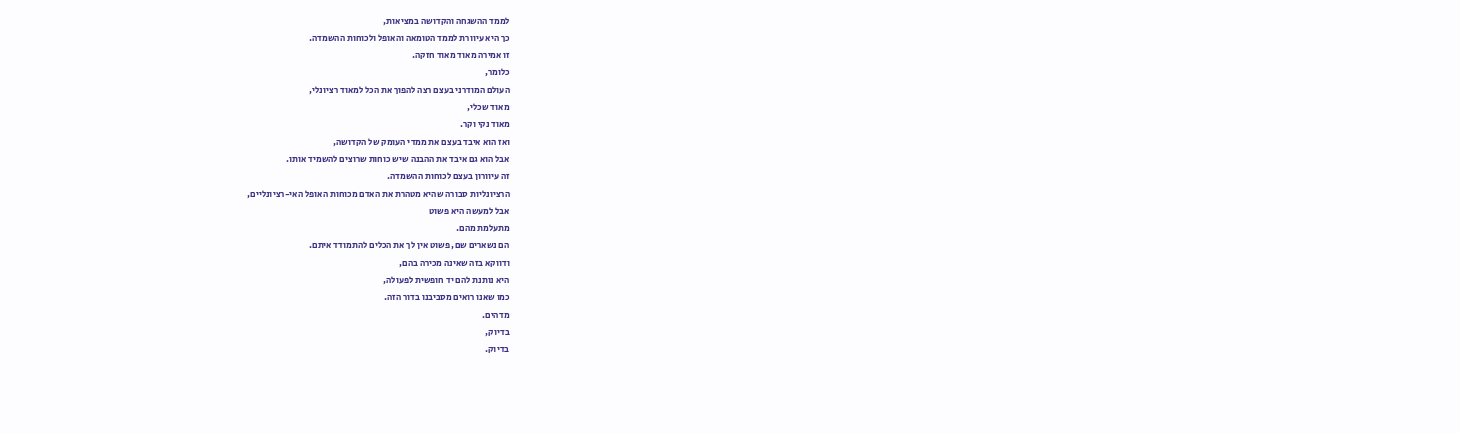לממד ההשגחה והקדושה במציאות,
כך היא עיוורת לממד הטומאה והאופל ולכוחות ההשמדה.
זו אמירה מאוד מאוד חזקה.
כלומר,
העולם המודרני בעצם רצה להפוך את הכל למאוד רציונלי,
מאוד שכלי,
מאוד נקי וקר.
ואז הוא איבד בעצם את ממדי העומק של הקדושה,
אבל הוא גם איבד את ההבנה שיש כוחות שרוצים להשמיד אותו.
זה עיוורון בעצם לכוחות ההשמדה.
הרציונליות סבורה שהיא מטהרת את האדם מכוחות האופל האי-רציונליים,
אבל למעשה היא פשוט
מתעלמת מהם.
הם נשארים שם, פשוט אין לך את הכלים להתמודד איתם.
ודווקא בזה שאינה מכירה בהם,
היא נותנת להם יד חופשית לפעולה,
כמו שאנו רואים מסביבנו בדור הזה.
מדהים.
בדיוק,
בדיוק.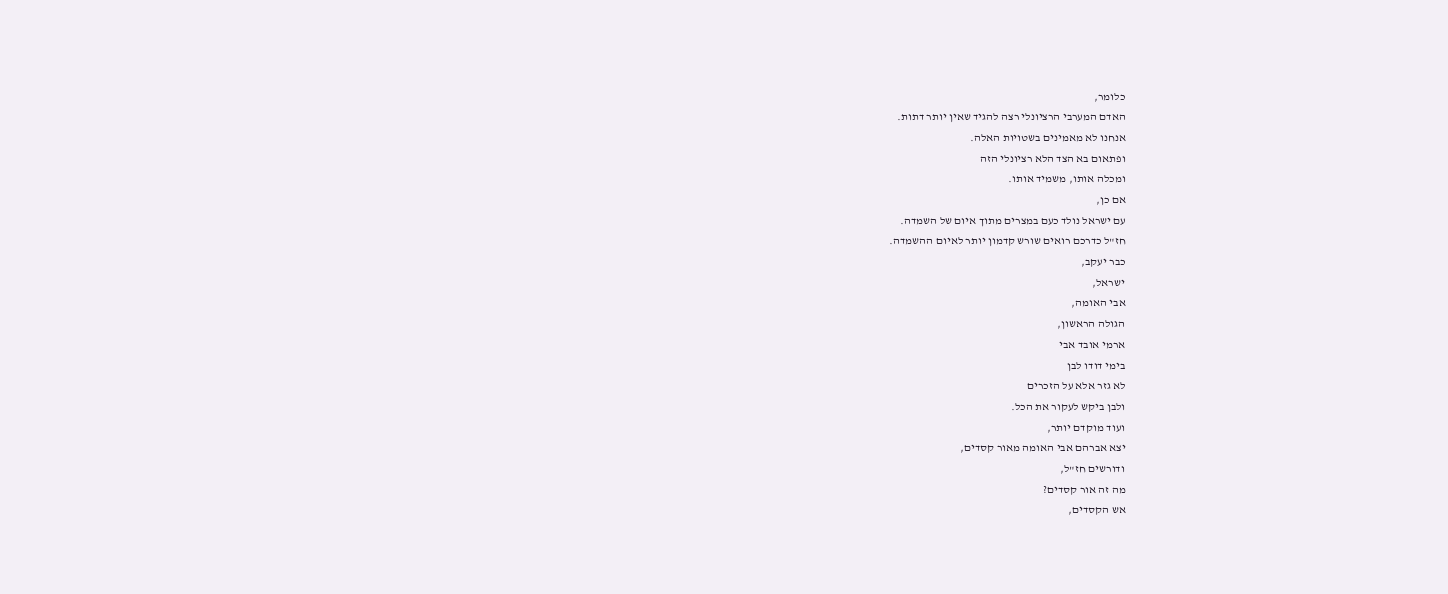כלומר,
האדם המערבי הרציונלי רצה להגיד שאין יותר דתות.
אנחנו לא מאמינים בשטויות האלה.
ופתאום בא הצד הלא רציונלי הזה
ומכלה אותו, משמיד אותו.
אם כן,
עם ישראל נולד כעם במצרים מתוך איום של השמדה.
חז"ל כדרכם רואים שורש קדמון יותר לאיום ההשמדה.
כבר יעקב,
ישראל,
אבי האומה,
הגולה הראשון,
ארמי אובד אבי
בימי דודו לבן
לא גזר אלא על הזכרים
ולבן ביקש לעקור את הכל.
ועוד מוקדם יותר,
יצא אברהם אבי האומה מאור קסדים,
ודורשים חז"ל,
מה זה אור קסדים?
אש הקסדים,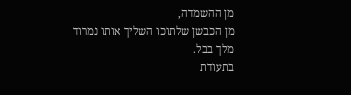מן ההשמדה,
מן הכבשן שלתוכו השליך אותו נמרוד מלך בבל.
בתעודת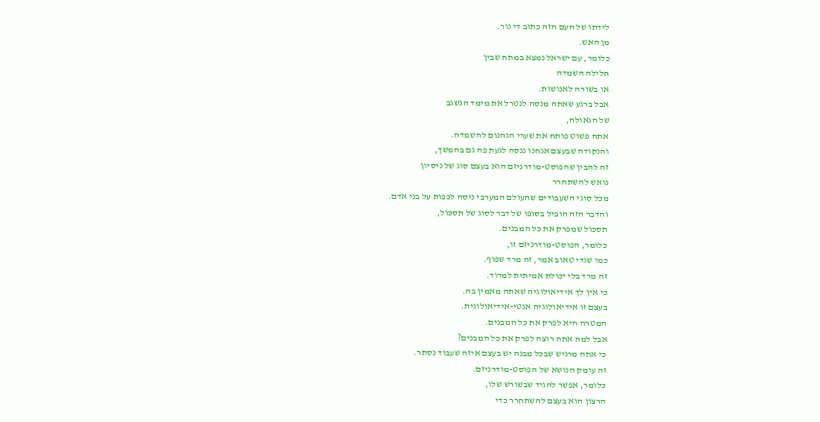לידתו של העם הזה כתוב די נור.
מן האש.
כלומר, עם ישראל נמצא במתח שבין
חלילה השמדה
או בשורה לאנושות.
אבל ברגע שאתה מנסה לנטרל את מימד הנשגב
של הגאולה,
אתה פשוט פותח את שערי הגהנום להשמדה.
והנקודה שבעצם אנחנו ננסה לגעת פה גם בהמשך,
זה להבין שהפוסט-מודרניזם הוא בעצם סוג של ניסיון
נואש להשתחרר
מכל סוגי השעבודים שהעולם המערבי ניסה לכפות על בני אדם.
והדבר הזה הוביל בסופו של דבר לסוג של תסכול,
תסכול שמפרק את כל המבנים.
כלומר, הפוסט-מודרניזם זו,
כמו שגדי טאוב אמר, זה מרד שפוף.
זה מרד בלי יכולת אמיתית למרוד.
כי אין לך אידיאולוגיה שאתה מאמין בה.
בעצם זו אידיאולוגיה אנטי-אידיאולוגית.
המטרה היא לפרק את כל המבנים.
אבל למה אתה רוצה לפרק את כל המבנים?
כי אתה מרגיש שבכל מבנה יש בעצם איזה שעבוד נסתר.
זה עומק הנושא של הפוסט-מודרניזם.
כלומר, אפשר להגיד שבשורש שלו,
הרצון הוא בעצם להשתחרר כדי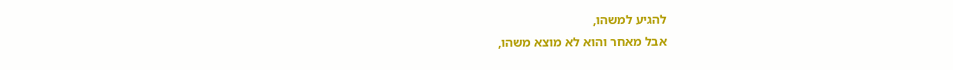להגיע למשהו,
אבל מאחר והוא לא מוצא משהו,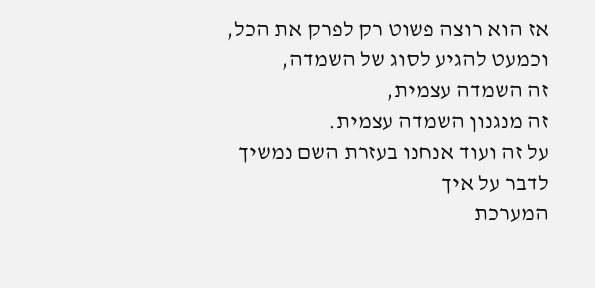אז הוא רוצה פשוט רק לפרק את הכל,
וכמעט להגיע לסוג של השמדה,
זה השמדה עצמית,
זה מנגנון השמדה עצמית.
על זה ועוד אנחנו בעזרת השם נמשיך לדבר על איך
המערכת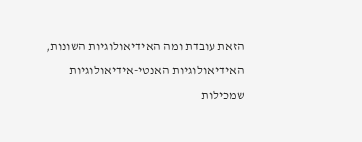הזאת עובדת ומה האידיאולוגיות השונות,
האידיאולוגיות האנטי-אידיאולוגיות
שמכילות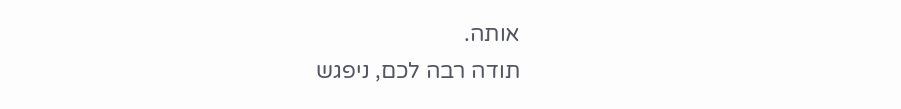אותה.
תודה רבה לכם, ניפגש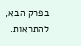בפרק הבא, להתראות.